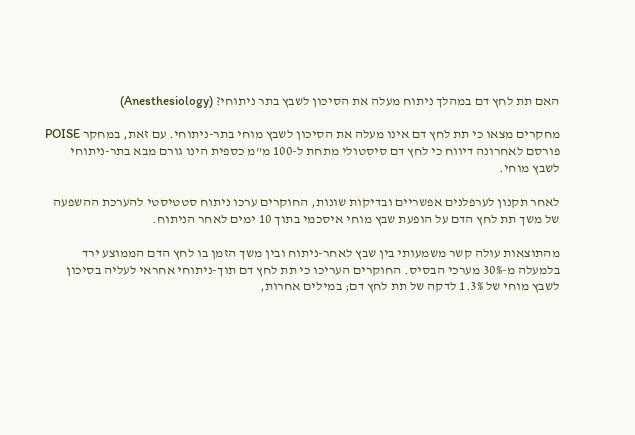האם תת לחץ דם במהלך ניתוח מעלה את הסיכון לשבץ בתר ניתוחי? (Anesthesiology)

מחקרים מצאו כי תת לחץ דם אינו מעלה את הסיכון לשבץ מוחי בתר-ניתוחי. עם זאת, במחקר POISE פורסם לאחרונה דיווח כי לחץ דם סיסטולי מתחת ל-100 מ”מ כספית הינו גורם מבא בתר-ניתוחי לשבץ מוחי.

לאחר תקנון לערפלנים אפשריים ובדיקות שונות, החוקרים ערכו ניתוח סטטיסטי להערכת ההשפעה של משך תת לחץ הדם על הופעת שבץ מוחי איסכמי בתוך 10 ימים לאחר הניתוח.

מהתוצאות עולה קשר משמעותי בין שבץ לאחר-ניתוח ובין משך הזמן בו לחץ הדם הממוצע ירד בלמעלה מ-30% מערכי הבסיס. החוקרים העריכו כי תת לחץ דם תוך-ניתוחי אחראי לעליה בסיכון לשבץ מוחי של 1.3% לדקה של תת לחץ דם; במילים אחרות,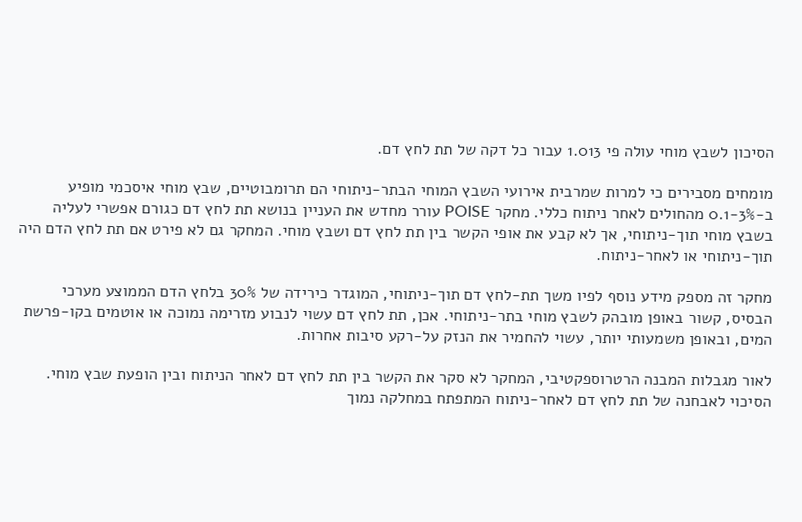הסיכון לשבץ מוחי עולה פי 1.013 עבור כל דקה של תת לחץ דם.

מומחים מסבירים כי למרות שמרבית אירועי השבץ המוחי הבתר-ניתוחי הם תרומבוטיים, שבץ מוחי איסכמי מופיע ב-0.1-3% מהחולים לאחר ניתוח כללי. מחקר POISE עורר מחדש את העניין בנושא תת לחץ דם כגורם אפשרי לעליה בשבץ מוחי תוך-ניתוחי, אך לא קבע את אופי הקשר בין תת לחץ דם ושבץ מוחי. המחקר גם לא פירט אם תת לחץ הדם היה תוך-ניתוחי או לאחר-ניתוח.

מחקר זה מספק מידע נוסף לפיו משך תת-לחץ דם תוך-ניתוחי, המוגדר כירידה של 30% בלחץ הדם הממוצע מערכי הבסיס, קשור באופן מובהק לשבץ מוחי בתר-ניתוחי. אכן, תת לחץ דם עשוי לנבוע מזרימה נמוכה או אוטמים בקו-פרשת המים, ובאופן משמעותי יותר, עשוי להחמיר את הנזק על-רקע סיבות אחרות.

לאור מגבלות המבנה הרטרוספקטיבי, המחקר לא סקר את הקשר בין תת לחץ דם לאחר הניתוח ובין הופעת שבץ מוחי. הסיכוי לאבחנה של תת לחץ דם לאחר-ניתוח המתפתח במחלקה נמוך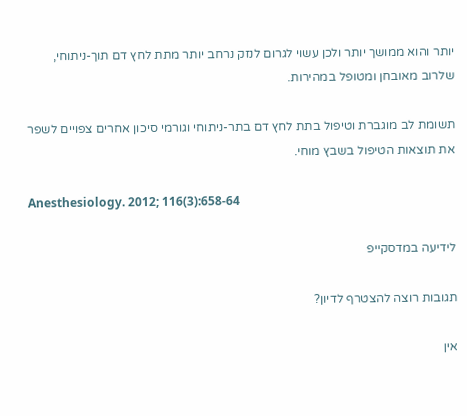יותר והוא ממושך יותר ולכן עשוי לגרום לנזק נרחב יותר מתת לחץ דם תוך-ניתוחי, שלרוב מאובחן ומטופל במהירות.

תשומת לב מוגברת וטיפול בתת לחץ דם בתר-ניתוחי וגורמי סיכון אחרים צפויים לשפר את תוצאות הטיפול בשבץ מוחי.

Anesthesiology. 2012; 116(3):658-64

לידיעה במדסקייפ

תגובות רוצה להצטרף לדיון?

אין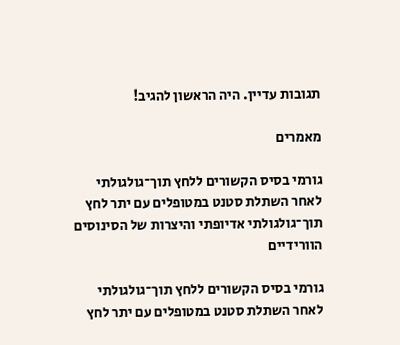תגובות עדיין. היה הראשון להגיב!

מאמרים

גורמי בסיס הקשורים ללחץ תוך־גולגולתי לאחר השתלת סטנט במטופלים עם יתר לחץ תוך־גולגולתי אדיופתי והיצרות של הסינוסים הוורידיים

גורמי בסיס הקשורים ללחץ תוך־גולגולתי לאחר השתלת סטנט במטופלים עם יתר לחץ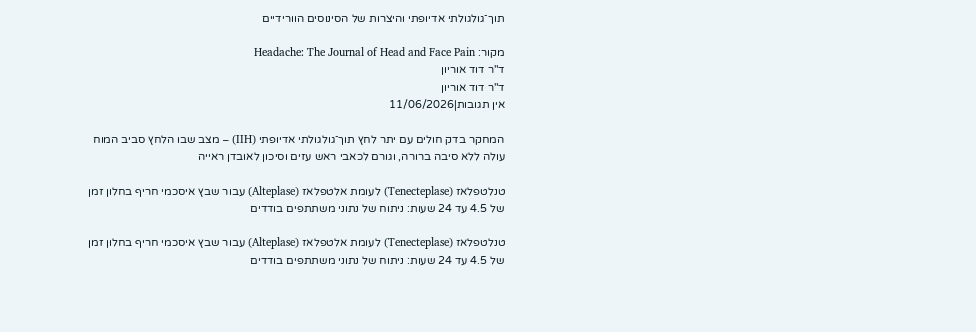תוך־גולגולתי אדיופתי והיצרות של הסינוסים הוורידיים

מקור: Headache: The Journal of Head and Face Pain
ד"ר דוד אוריון
ד"ר דוד אוריון
אין תגובות|11/06/2026

המחקר בדק חולים עם יתר לחץ תוך־גולגולתי אדיופתי (IIH) – מצב שבו הלחץ סביב המוח עולה ללא סיבה ברורה, וגורם לכאבי ראש עזים וסיכון לאובדן ראייה

טנלטפלאז (Tenecteplase) לעומת אלטפלאז (Alteplase) עבור שבץ איסכמי חריף בחלון זמן של 4.5 עד 24 שעות: ניתוח של נתוני משתתפים בודדים

טנלטפלאז (Tenecteplase) לעומת אלטפלאז (Alteplase) עבור שבץ איסכמי חריף בחלון זמן של 4.5 עד 24 שעות: ניתוח של נתוני משתתפים בודדים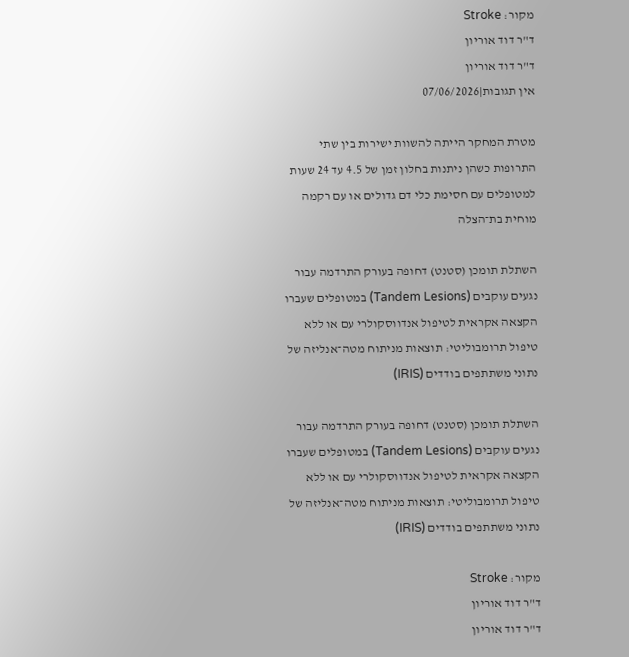מקור: Stroke
ד"ר דוד אוריון
ד"ר דוד אוריון
אין תגובות|07/06/2026

מטרת המחקר הייתה להשוות ישירות בין שתי התרופות כשהן ניתנות בחלון זמן של 4.5 עד 24 שעות למטופלים עם חסימת כלי דם גדולים או עם רקמה מוחית בת־הצלה

השתלת תומכן (סטנט) דחופה בעורק התרדמה עבור נגעים עוקבים (Tandem Lesions) במטופלים שעברו הקצאה אקראית לטיפול אנדווסקולרי עם או ללא טיפול תרומבוליטי: תוצאות מניתוח מטה־אנליזה של נתוני משתתפים בודדים (IRIS)

השתלת תומכן (סטנט) דחופה בעורק התרדמה עבור נגעים עוקבים (Tandem Lesions) במטופלים שעברו הקצאה אקראית לטיפול אנדווסקולרי עם או ללא טיפול תרומבוליטי: תוצאות מניתוח מטה־אנליזה של נתוני משתתפים בודדים (IRIS)

מקור: Stroke
ד"ר דוד אוריון
ד"ר דוד אוריון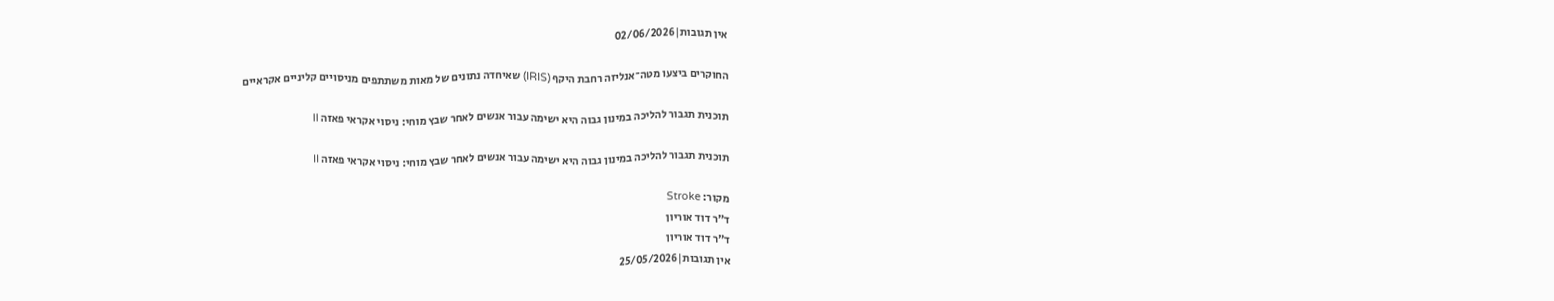אין תגובות|02/06/2026

החוקרים ביצעו מטה־אנליזה רחבת היקף (IRIS) שאיחדה נתונים של מאות משתתפים מניסויים קליניים אקראיים

תוכנית תגבור להליכה במינון גבוה היא ישימה עבור אנשים לאחר שבץ מוחי: ניסוי אקראי פאזה II

תוכנית תגבור להליכה במינון גבוה היא ישימה עבור אנשים לאחר שבץ מוחי: ניסוי אקראי פאזה II

מקור: Stroke
ד"ר דוד אוריון
ד"ר דוד אוריון
אין תגובות|25/05/2026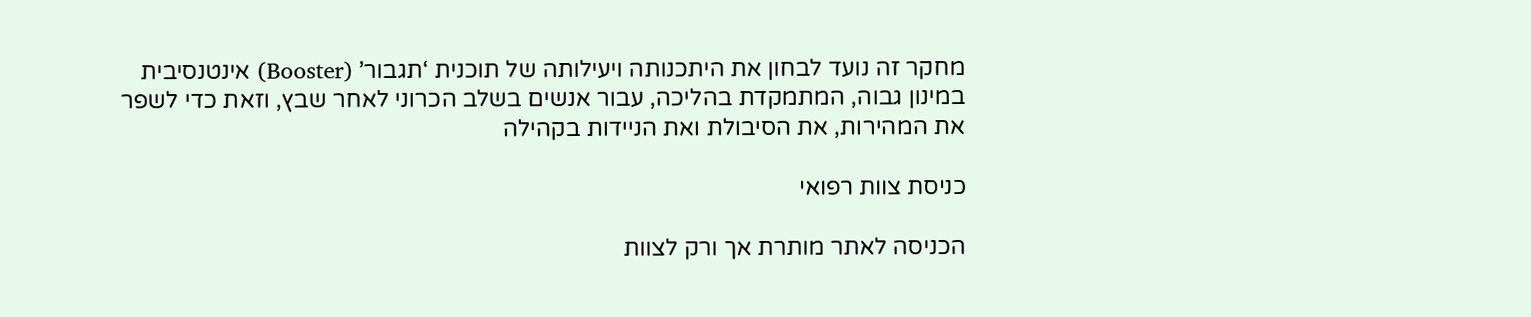מחקר זה נועד לבחון את היתכנותה ויעילותה של תוכנית ‘תגבור’ (Booster) אינטנסיבית במינון גבוה, המתמקדת בהליכה, עבור אנשים בשלב הכרוני לאחר שבץ, וזאת כדי לשפר את המהירות, את הסיבולת ואת הניידות בקהילה

כניסת צוות רפואי

הכניסה לאתר מותרת אך ורק לצוות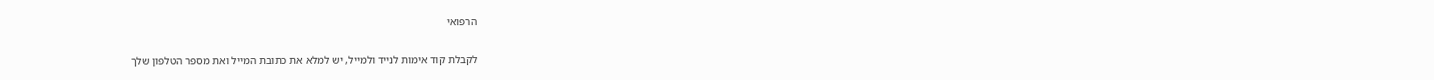הרפואי

לקבלת קוד אימות לנייד ולמייל, יש למלא את כתובת המייל ואת מספר הטלפון שלך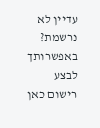עדיין לא נרשמת? באפשרותך לבצע רישום כאן